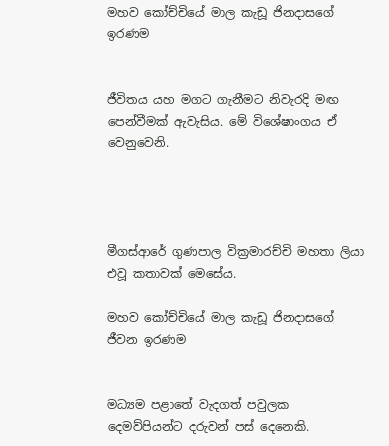මහව කෝච්චියේ මාල කැඩූ ජිනදාසගේ ඉරණම


ජීවිතය යහ මගට ගැනීමට නිවැරදි මඟ පෙන්වීමක් ඇවැසිය. මේ විශේෂාංගය ඒ වෙනුවෙනි.




මීගස්ආරේ ගුණපාල වික්‍රමාරච්චි මහතා ලියා එවූ කතාවක් මෙසේය.

මහව කෝච්චියේ මාල කැඩූ ජිනදාසගේ ජීවන ඉරණම


මධ්‍යම පළාතේ වැදගත් පවුලක දෙමව්පියන්ට දරුවන් පස් දෙනෙකි.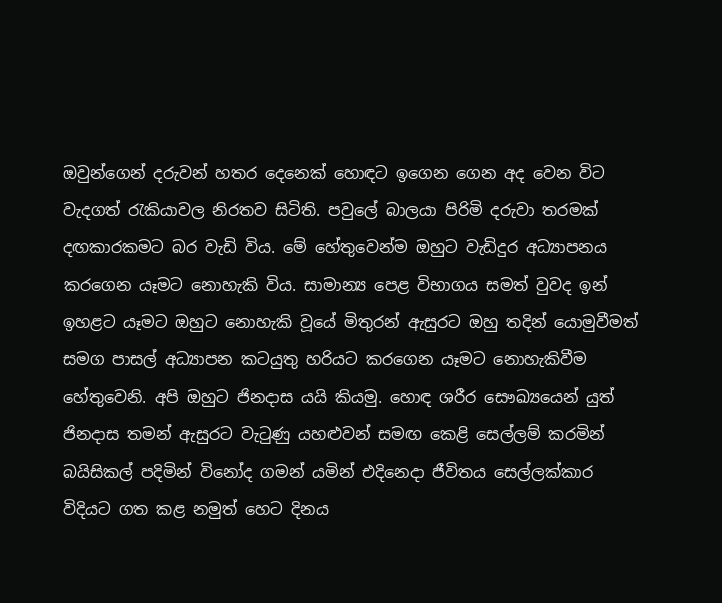ඔවුන්ගෙන් දරුවන් හතර දෙනෙක් හොඳට ඉගෙන ගෙන අද වෙන විට වැදගත් රැකියාවල නිරතව සිටිති. පවුලේ බාලයා පිරිමි දරුවා තරමක් දඟකාරකමට බර වැඩි විය. මේ හේතුවෙන්ම ඔහුට වැඩිදුර අධ්‍යාපනය කරගෙන යෑමට නොහැකි විය. සාමාන්‍ය පෙළ විභාගය සමත් වුවද ඉන් ඉහළට යෑමට ඔහුට නොහැකි වූයේ මිතුරන් ඇසුරට ඔහු තදින් යොමුවීමත් සමග පාසල් අධ්‍යාපන කටයුතු හරියට කරගෙන යෑමට නොහැකිවීම හේතුවෙනි. අපි ඔහුට ජිනදාස යයි කියමු. හොඳ ශරීර සෞඛ්‍යයෙන් යුත් ජිනදාස තමන් ඇසුරට වැටුණු යහළුවන් සමඟ කෙළි සෙල්ලම් කරමින් බයිසිකල් පදිමින් විනෝද ගමන් යමින් එදිනෙදා ජීවිතය සෙල්ලක්කාර විදියට ගත කළ නමුත් හෙට දිනය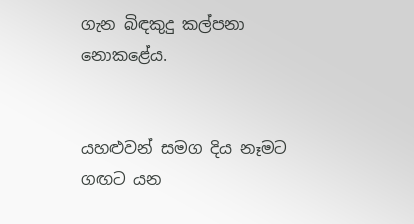ගැන බිඳකුදු කල්පනා නොකළේය.


යහළුවන් සමග දිය නෑමට ගඟට යන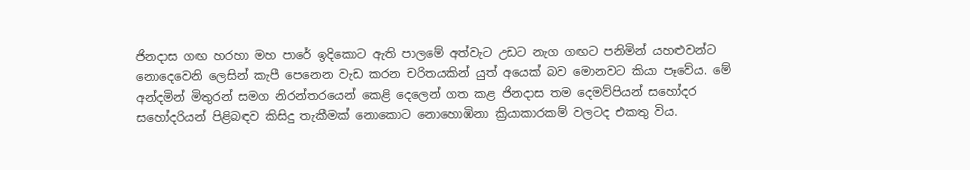ජිනදාස ගඟ හරහා මහ පාරේ ඉදිකොට ඇති පාලමේ අත්වැට උඩට නැග ගඟට පනිමින් යහළුවන්ට නොදෙවෙනි ලෙසින් කැපී පෙනෙන වැඩ කරන චරිතයකින් යුත් අයෙක් බව මොනවට කියා පෑවේය. මේ අන්දමින් මිතුරන් සමග නිරන්තරයෙන් කෙළි දෙලෙන් ගත කළ ජිනදාස තම දෙමව්පියන් සහෝදර සහෝදරියන් පිළිබඳව කිසිදු තැකීමක් නොකොට නොහොඹිනා ක්‍රියාකාරකම් වලටද එකතු විය.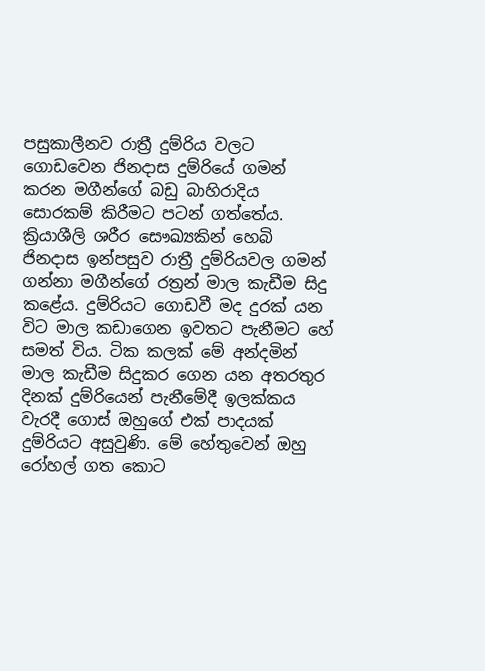පසුකාලීනව රාත්‍රී දුම්රිය වලට ගොඩවෙන ජිනදාස දුම්රියේ ගමන් කරන මගීන්ගේ බඩු බාහිරාදිය සොරකම් කිරීමට පටන් ගත්තේය. ක්‍රියාශීලි ශරීර සෞඛ්‍යකින් හෙබි ජිනදාස ඉන්පසුව රාත්‍රී දුම්රියවල ගමන් ගන්නා මගීන්ගේ රත්‍රන් මාල කැඩීම සිදු කළේය. දුම්රියට ගොඩවී මද දුරක් යන විට මාල කඩාගෙන ඉවතට පැනීමට හේ සමත් විය. ටික කලක් මේ අන්දමින් මාල කැඩීම සිදුකර ගෙන යන අතරතුර දිනක් දුම්රියෙන් පැනීමේදී ඉලක්කය වැරදී ගොස් ඔහුගේ එක් පාදයක් දුම්රියට අසුවුණි. මේ හේතුවෙන් ඔහු රෝහල් ගත කොට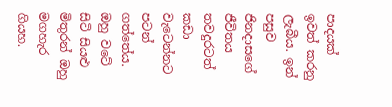පාදයක් ඉවත් කරනු ලැබීය. ඉන් පසුව ජිනදාසගේ ජීවිතය තවදුරටත් කඩා වැටෙන්නට පටන් ගත්තේය.
ඔහු වටේ සිටි සියළු මිතුරන් ඔහු මගහැර ගියහ.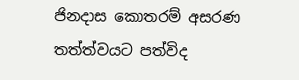ජිනදාස කොතරම් අසරණ තත්ත්වයට පත්විද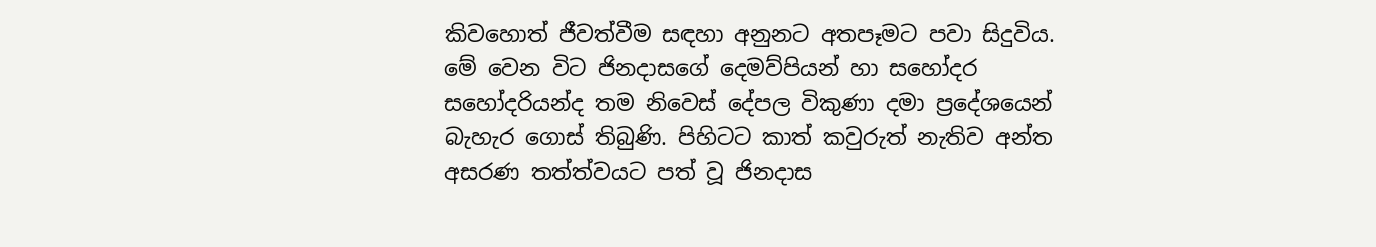කිවහොත් ජීවත්වීම සඳහා අනුනට අතපෑමට පවා සිදුවිය. මේ වෙන විට ජිනදාසගේ දෙමව්පියන් හා සහෝදර සහෝදරියන්ද තම නිවෙස් දේපල විකුණා දමා ප්‍රදේශයෙන් බැහැර ගොස් තිබුණි. පිහිටට කාත් කවුරුත් නැතිව අන්ත අසරණ තත්ත්වයට පත් වූ ජිනදාස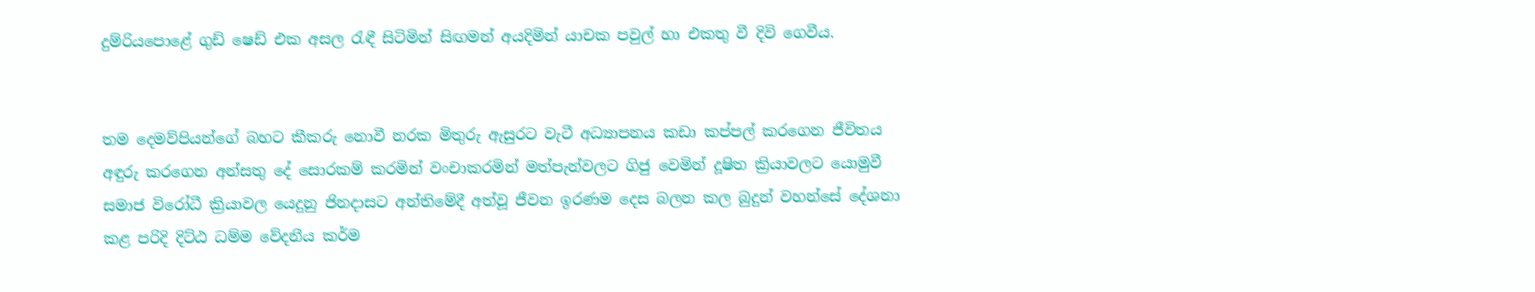දුම්රියපොළේ ගුඩ් ෂෙඩ් එක අසල රැඳී සිටිමින් සිඟමන් අයදිමින් යාචක පවුල් හා එකතු වී දිවි ගෙවීය.


තම දෙමව්පියන්ගේ බහට කීකරු නොවී නරක මිතුරු ඇසුරට වැටී අධ්‍යාපනය කඩා කප්පල් කරගෙන ජීවිතය අඳුරු කරගෙන අන්සතු දේ සොරකම් කරමින් වංචාකරමින් මත්පැන්වලට ගිජු වෙමින් දූෂිත ක්‍රියාවලට යොමුවී සමාජ විරෝධී ක්‍රියාවල යෙදුනු ජිනදාසට අන්තිමේදී අත්වූ ජීවන ඉරණම දෙස බලන කල බුදුන් වහන්සේ දේශනා කළ පරිදි දිට්ඨ ධම්ම වේදනීය කර්ම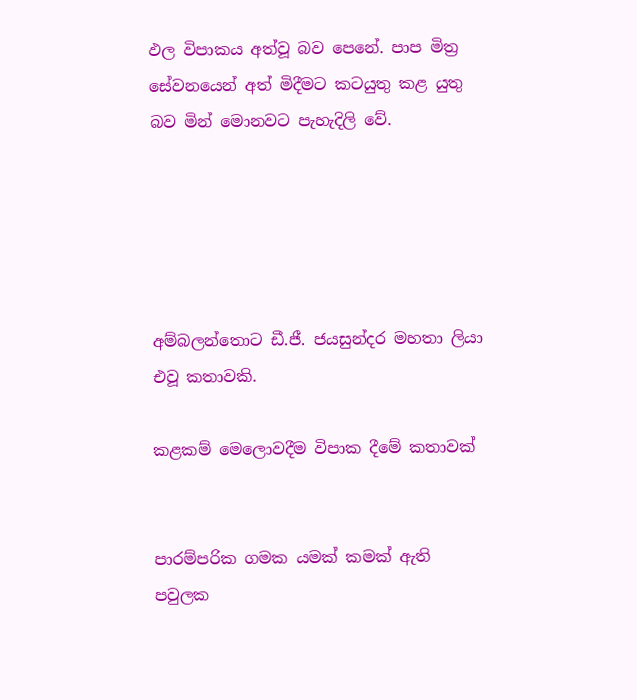ඵල විපාකය අත්වූ බව පෙනේ. පාප මිත්‍ර සේවනයෙන් අත් මිදීමට කටයුතු කළ යුතු බව මින් මොනවට පැහැදිලි වේ.





අම්බලන්තොට ඩී.ජී. ජයසුන්දර මහතා ලියා එවූ කතාවකි.

කළකම් මෙලොවදීම විපාක දීමේ කතාවක්


පාරම්පරික ගමක යමක් කමක් ඇති පවුලක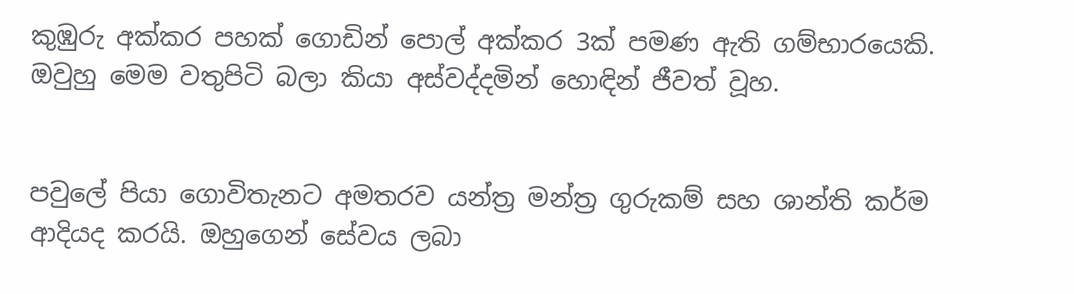කුඹුරු අක්කර පහක් ගොඩින් පොල් අක්කර 3ක් පමණ ඇති ගම්භාරයෙකි. ඔවුහු මෙම වතුපිටි බලා කියා අස්වද්දමින් හොඳින් ජීවත් වූහ.


පවුලේ පියා ගොවිතැනට අමතරව යන්ත්‍ර මන්ත්‍ර ගුරුකම් සහ ශාන්ති කර්ම ආදියද කරයි. ඔහුගෙන් සේවය ලබා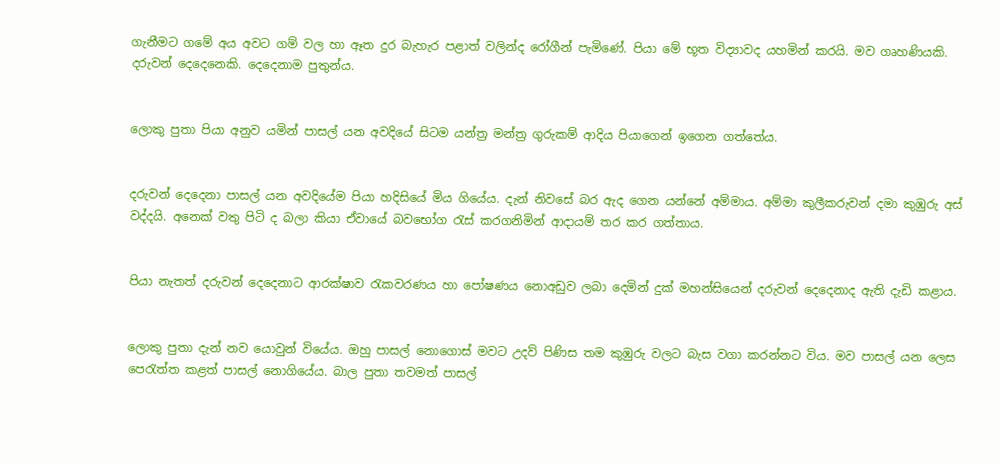ගැනීමට ගමේ අය අවට ගම් වල හා ඈත දුර බැහැර පළාත් වලින්ද රෝගීන් පැමිණේ. පියා මේ භූත විද්‍යාවද යහමින් කරයි. මව ගෘහණියකි. දරුවන් දෙදෙනෙකි. දෙදෙනාම පුතුන්ය.


ලොකු පුතා පියා අනුව යමින් පාසල් යන අවදියේ සිටම යන්ත්‍ර මන්ත්‍ර ගුරුකම් ආදිය පියාගෙන් ඉගෙන ගත්තේය.


දරුවන් දෙදෙනා පාසල් යන අවදියේම පියා හදිසියේ මිය ගියේය. දැන් නිවසේ බර ඇද ගෙන යන්නේ අම්මාය. අම්මා කුලීකරුවන් දමා කුඹුරු අස් වද්දයි. අනෙක් වතු පිටි ද බලා කියා ඒවායේ බවභෝග රැස් කරගනිමින් ආදායම් තර කර ගත්තාය.


පියා නැතත් දරුවන් දෙදෙනාට ආරක්ෂාව රැකවරණය හා පෝෂණය නොඅඩුව ලබා දෙමින් දුක් මහන්සියෙන් දරුවන් දෙදෙනාද ඇති දැඩි කළාය.


ලොකු පුතා දැන් නව යොවුන් වියේය. ඔහු පාසල් නොගොස් මවට උදව් පිණිස තම කුඹුරු වලට බැස වගා කරන්නට විය. මව පාසල් යන ලෙස පෙරැත්ත කළත් පාසල් නොගියේය. බාල පුතා තවමත් පාසල්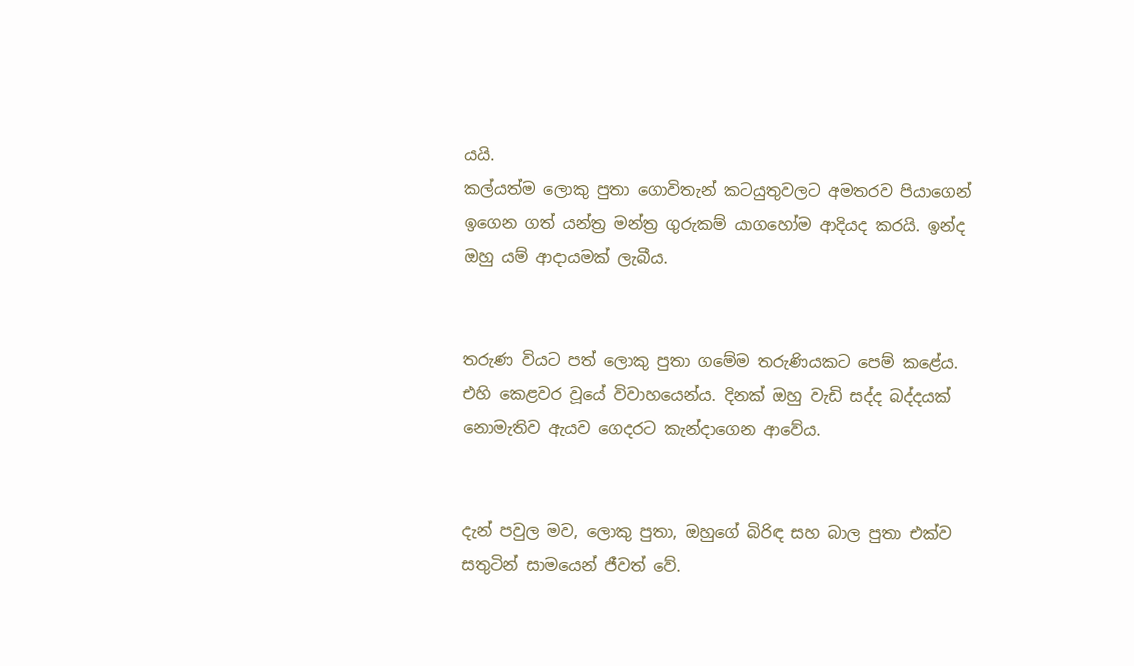යයි.
කල්යත්ම ලොකු පුතා ගොවිතැන් කටයුතුවලට අමතරව පියාගෙන් ඉගෙන ගත් යන්ත්‍ර මන්ත්‍ර ගුරුකම් යාගහෝම ආදියද කරයි. ඉන්ද ඔහු යම් ආදායමක් ලැබීය.


තරුණ වියට පත් ලොකු පුතා ගමේම තරුණියකට පෙම් කළේය. එහි කෙළවර වූයේ විවාහයෙන්ය. දිනක් ඔහු වැඩි සද්ද බද්දයක් නොමැතිව ඇයව ගෙදරට කැන්දාගෙන ආවේය.


දැන් පවුල මව, ලොකු පුතා, ඔහුගේ බිරිඳ සහ බාල පුතා එක්ව සතුටින් සාමයෙන් ජීවත් වේ.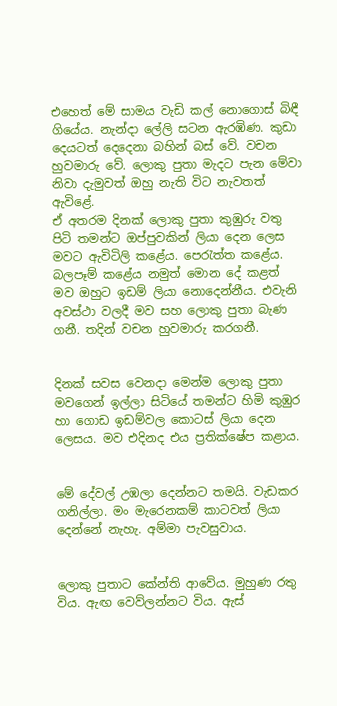එහෙත් මේ සාමය වැඩි කල් නොගොස් බිඳී ගියේය. නැන්දා ලේලි සටන ඇරඹිණ. කුඩා දෙයටත් දෙදෙනා බහින් බස් වේ. වචන හුවමාරු වේ. ලොකු පුතා මැදට පැන මේවා නිවා දැමුවත් ඔහු නැති විට නැවතත් ඇවිළේ.
ඒ අතරම දිනක් ලොකු පුතා කුඹුරු වතු පිටි තමන්ට ඔප්පුවකින් ලියා දෙන ලෙස මවට ඇවිටිලි කළේය. පෙරැත්ත කළේය. බලපෑම් කළේය නමුත් මොන දේ කළත් මව ඔහුට ඉඩම් ලියා නොදෙන්නීය. එවැනි අවස්ථා වලදී මව සහ ලොකු පුතා බැණ ගනී. තදින් වචන හුවමාරු කරගනී.


දිනක් සවස වෙනදා මෙන්ම ලොකු පුතා මවගෙන් ඉල්ලා සිටියේ තමන්ට හිමි කුඹුර හා ගොඩ ඉඩම්වල කොටස් ලියා දෙන ලෙසය. මව එදිනද එය ප්‍රතික්ෂේප කළාය.


මේ දේවල් උඹලා දෙන්නට තමයි. වැඩකර ගනිල්ලා. මං මැරෙනකම් කාටවත් ලියා දෙන්නේ නැහැ. අම්මා පැවසුවාය.


ලොකු පුතාට කේන්ති ආවේය. මුහුණ රතු විය. ඇඟ වෙව්ලන්නට විය. ඇස්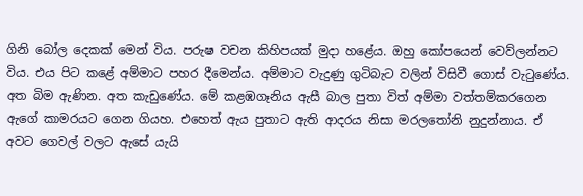ගිනි බෝල දෙකක් මෙන් විය. පරුෂ වචන කිහිපයක් මුදා හළේය. ඔහු කෝපයෙන් වෙව්ලන්නට විය. එය පිට කළේ අම්මාට පහර දීමෙන්ය. අම්මාට වැදුණු ගුටිබැට වලින් විසිවී ගොස් වැටුණේය. අත බිම ඇණින. අත කැඩුණේය. මේ කළඹගෑනිය ඇසී බාල පුතා විත් අම්මා වත්තම්කරගෙන ඇගේ කාමරයට ගෙන ගියහ. එහෙත් ඇය පුතාට ඇති ආදරය නිසා මරලතෝනි නුදුන්නාය. ඒ අවට ගෙවල් වලට ඇසේ යැයි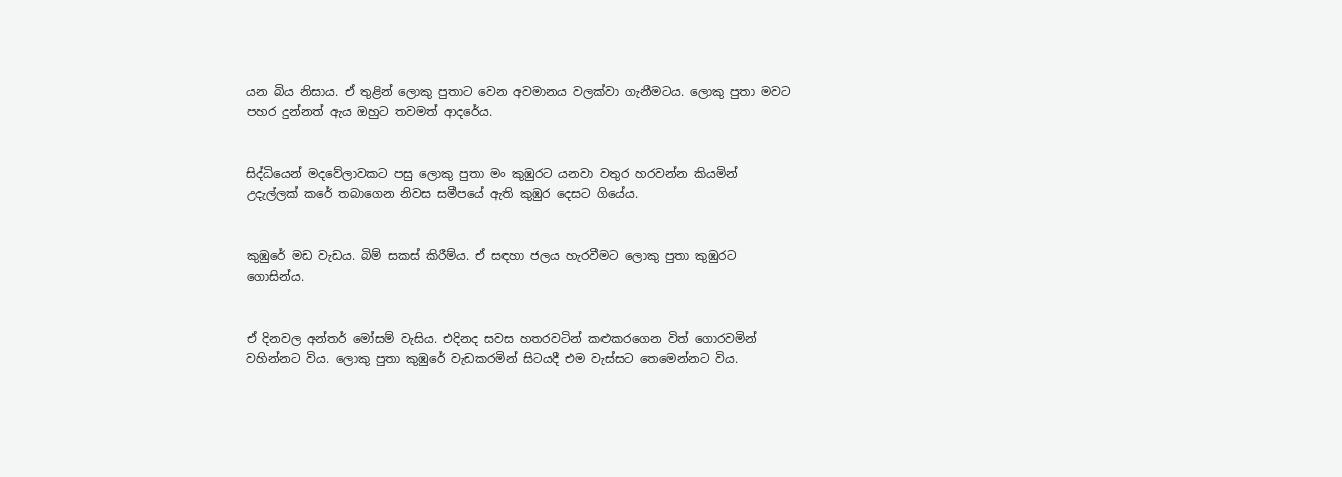යන බිය නිසාය. ඒ තුළින් ලොකු පුතාට වෙන අවමානය වලක්වා ගැනීමටය. ලොකු පුතා මවට පහර දුන්නත් ඇය ඔහුට තවමත් ආදරේය.


සිද්ධියෙන් මදවේලාවකට පසු ලොකු පුතා මං කුඹුරට යනවා වතුර හරවන්න කියමින් උදැල්ලක් කරේ තබාගෙන නිවස සමීපයේ ඇති කුඹුර දෙසට ගියේය.


කුඹුරේ මඩ වැඩය. බිම් සකස් කිරීම්ය. ඒ සඳහා ජලය හැරවීමට ලොකු පුතා කුඹුරට ගොසින්ය.


ඒ දිනවල අන්තර් මෝසම් වැසිය. එදිනද සවස හතරවටින් කළුකරගෙන විත් ගොරවමින් වහින්නට විය. ලොකු පුතා කුඹුරේ වැඩකරමින් සිටයදී එම වැස්සට තෙමෙන්නට විය.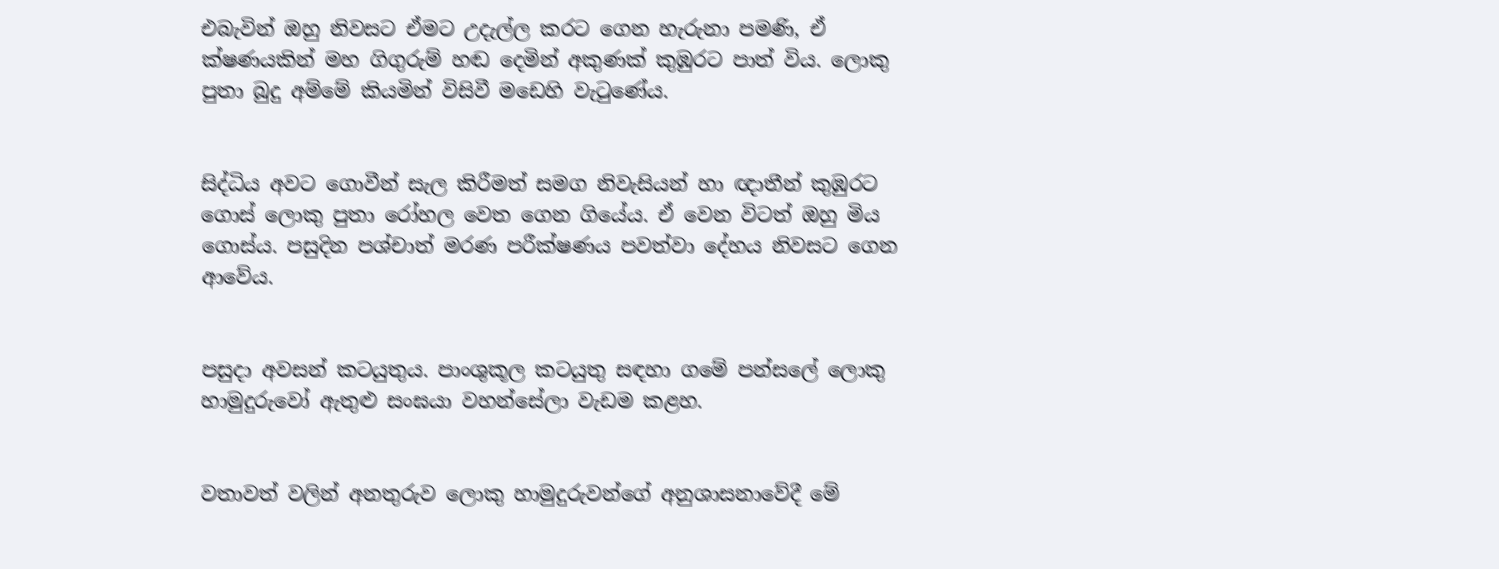එබැවින් ඔහු නිවසට ඒමට උදැල්ල කරට ගෙන හැරුනා පමණි, ඒ ක්ෂණයකින් මහ ගිගුරුම් හඬ දෙමින් අකුණක් කුඹුරට පාත් විය. ලොකු පුතා බුදු අම්මේ කියමින් විසිවී මඩෙහි වැටුණේය.


සිද්ධිය අවට ගොවීන් සැල කිරීමත් සමග නිවැසියන් හා ඥාතීන් කුඹුරට ගොස් ලොකු පුතා රෝහල වෙත ගෙන ගියේය. ඒ වෙන විටත් ඔහු මිය ගොස්ය. පසුදින පශ්චාත් මරණ පරීක්ෂණය පවත්වා දේහය නිවසට ගෙන ආවේය.


පසුදා අවසන් කටයුතුය. පාංශුකූල කටයුතු සඳහා ගමේ පන්සලේ ලොකු හාමුදුරුවෝ ඇතුළු සංඝයා වහන්සේලා වැඩම කළහ.


වතාවත් වලින් අනතුරුව ලොකු හාමුදුරුවන්ගේ අනුශාසනාවේදී මේ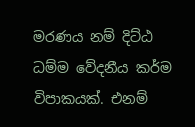මරණය නම් දිට්ඨ ධම්ම වේදනීය කර්ම විපාකයක්. එනම්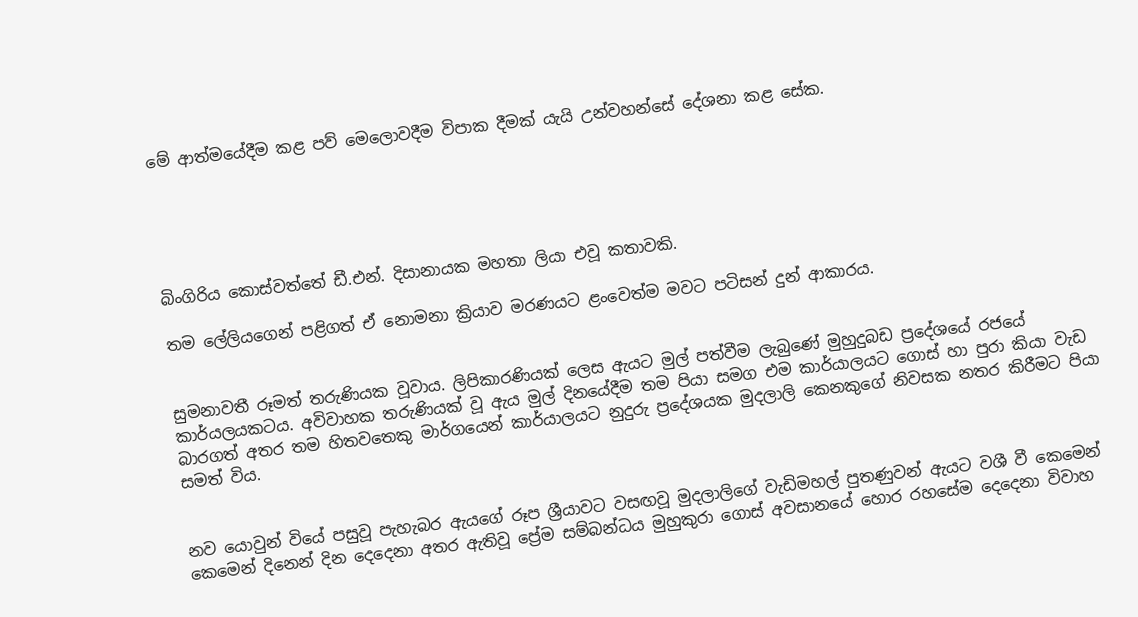මේ ආත්මයේදීම කළ පව් මෙලොවදීම විපාක දීමක් යැයි උන්වහන්සේ දේශනා කළ සේක.





බිංගිරිය කොස්වත්තේ ඩී.එන්. දිසානායක මහතා ලියා එවූ කතාවකි.

තම ලේලියගෙන් පළිගත් ඒ නොමනා ක්‍රියාව මරණයට ළංවෙත්ම මවට පටිසන් දුන් ආකාරය.


සුමනාවතී රූමත් තරුණියක වූවාය. ලිපිකාරණියක් ලෙස ඇයට මුල් පත්වීම ලැබුණේ මුහුදුබඩ ප්‍රදේශයේ රජයේ කාර්යලයකටය. අවිවාහක තරුණියක් වූ ඇය මුල් දිනයේදීම තම පියා සමග එම කාර්යාලයට ගොස් හා පුරා කියා වැඩ බාරගත් අතර තම හිතවතෙකු මාර්ගයෙන් කාර්යාලයට නුදුරු ප්‍රදේශයක මුදලාලි කෙනකුගේ නිවසක නතර කිරීමට පියා සමත් විය.


නව යොවුන් වියේ පසුවූ පැහැබර ඇයගේ රූප ශ්‍රීයාවට වසඟවූ මුදලාලිගේ වැඩිමහල් පුතණුවන් ඇයට වශී වී කෙමෙන් කෙමෙන් දිනෙන් දින දෙදෙනා අතර ඇතිවූ ප්‍රේම සම්බන්ධය මුහුකුරා ගොස් අවසානයේ හොර රහසේම දෙදෙනා විවාහ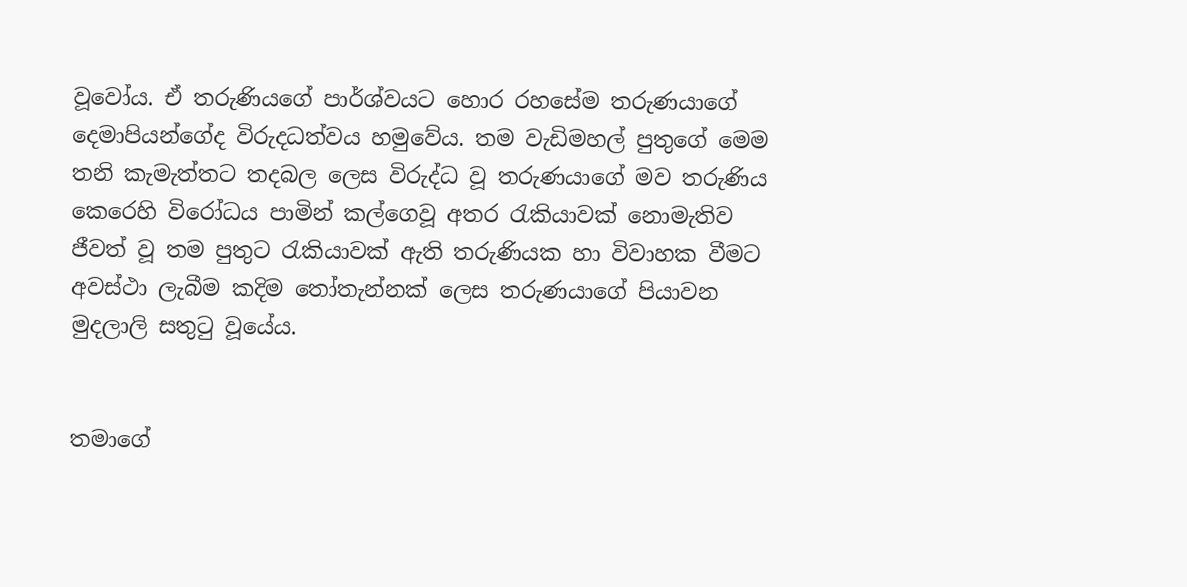වූවෝය. ඒ තරුණියගේ පාර්ශ්වයට හොර රහසේම තරුණයාගේ දෙමාපියන්ගේද විරුදධත්වය හමුවේය. තම වැඩිමහල් පුතුගේ මෙම තනි කැමැත්තට තදබල ලෙස විරුද්ධ වූ තරුණයාගේ මව තරුණිය කෙරෙහි විරෝධය පාමින් කල්ගෙවූ අතර රැකියාවක් නොමැතිව ජීවත් වූ තම පුතුට රැකියාවක් ඇති තරුණියක හා විවාහක වීමට අවස්ථා ලැබීම කදිම තෝතැන්නක් ලෙස තරුණයාගේ පියාවන මුදලාලි සතුටු වූයේය.


තමාගේ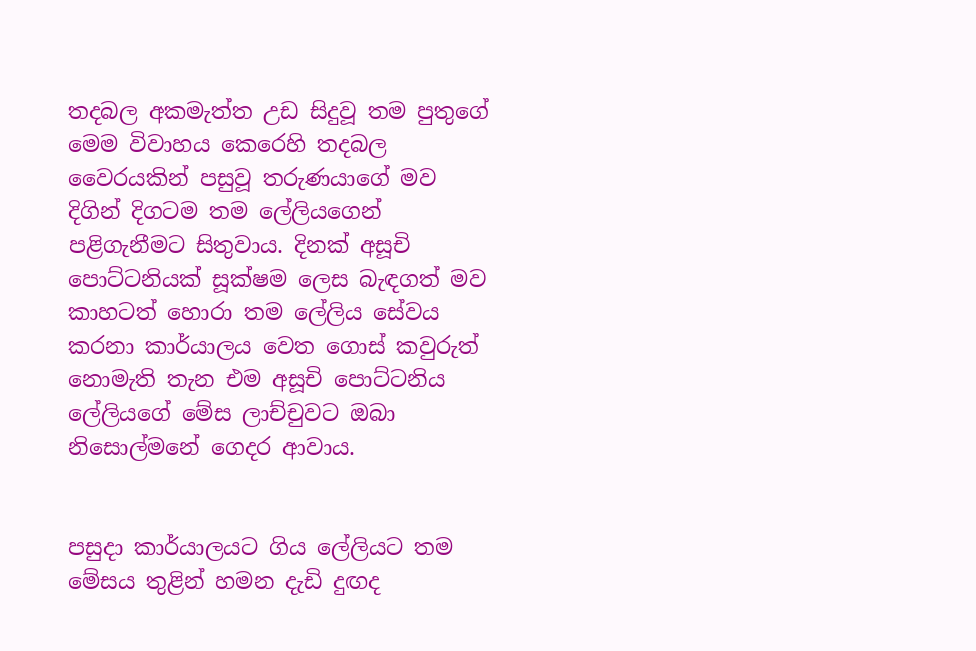තදබල අකමැත්ත උඩ සිදුවූ තම පුතුගේ මෙම විවාහය කෙරෙහි තදබල වෛරයකින් පසුවූ තරුණයාගේ මව දිගින් දිගටම තම ලේලියගෙන් පළිගැනීමට සිතුවාය. දිනක් අසූචි පොට්ටනියක් සූක්ෂම ලෙස බැඳගත් මව කාහටත් හොරා තම ලේලිය සේවය කරනා කාර්යාලය වෙත ගොස් කවුරුත් නොමැති තැන එම අසූචි පොට්ටනිය ලේලියගේ මේස ලාච්චුවට ඔබා නිසොල්මනේ ගෙදර ආවාය.


පසුදා කාර්යාලයට ගිය ලේලියට තම මේසය තුළින් හමන දැඩි දුඟද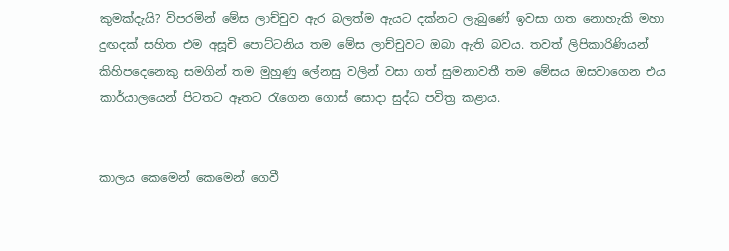කුමක්දැයි? විපරමින් මේස ලාච්චුව ඇර බලත්ම ඇයට දක්නට ලැබුණේ ඉවසා ගත නොහැකි මහා දුඟදක් සහිත එම අසූචි පොට්ටනිය තම මේස ලාච්චුවට ඔබා ඇති බවය. තවත් ලිපිකාරිණියන් කිහිපදෙනෙකු සමගින් තම මුහුණු ලේනසු වලින් වසා ගත් සුමනාවතී තම මේසය ඔසවාගෙන එය කාර්යාලයෙන් පිටතට ඈතට රැගෙන ගොස් සොදා සුද්ධ පවිත්‍ර කළාය.


කාලය කෙමෙන් කෙමෙන් ගෙවී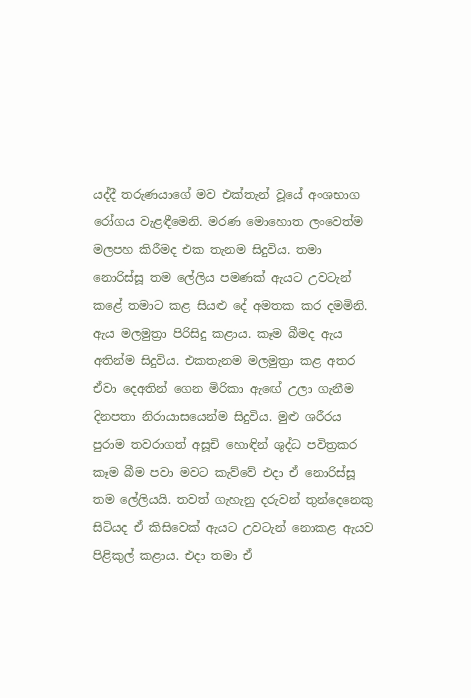යද්දී තරුණයාගේ මව එක්තැන් වූයේ අංශභාග රෝගය වැළඳීමෙනි. මරණ මොහොත ලංවෙත්ම මලපහ කිරීමද එක තැනම සිදුවිය. තමා නොරිස්සූ තම ලේලිය පමණක් ඇයට උවටැන් කළේ තමාට කළ සියළු දේ අමතක කර දමමිනි. ඇය මලමුත්‍රා පිරිසිදු කළාය. කෑම බීමද ඇය අතින්ම සිදුවිය. එකතැනම මලමුත්‍රා කළ අතර ඒවා දෙඅතින් ගෙන මිරිකා ඇඟේ උලා ගැනීම දිනපතා නිරායාසයෙන්ම සිදුවිය. මුළු ශරීරය පුරාම තවරාගත් අසූචි හොඳින් ශුද්ධ පවිත්‍රකර කෑම බීම පවා මවට කැව්වේ එදා ඒ නොරිස්සූ තම ලේලියයි. තවත් ගැහැනු දරුවන් තුන්දෙනෙකු සිටියද ඒ කිසිවෙක් ඇයට උවටැන් නොකළ ඇයව පිළිකුල් කළාය. එදා තමා ඒ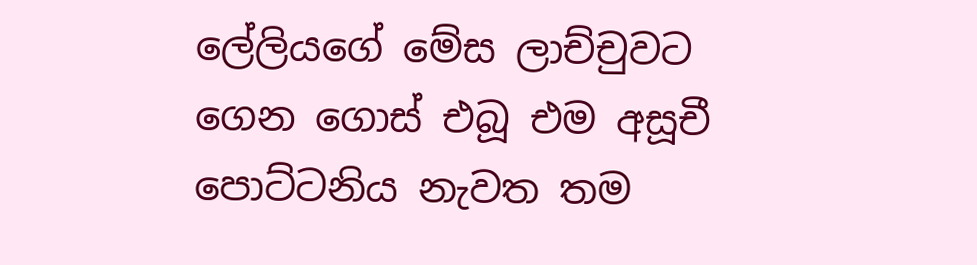ලේලියගේ මේස ලාච්චුවට ගෙන ගොස් එබූ එම අසූචී පොට්ටනිය නැවත තම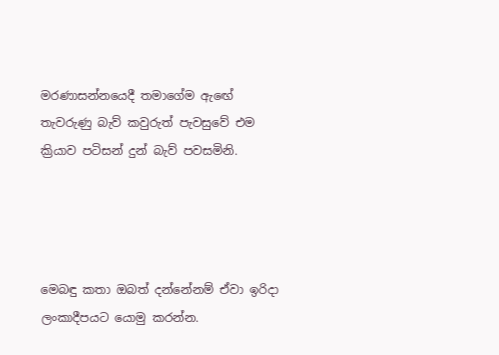මරණාසන්නයෙදී තමාගේම ඇඟේ තැවරුණු බැව් කවුරුත් පැවසුවේ එම ක්‍රියාව පටිසන් දුන් බැව් පවසමිනි.




මෙබඳු කතා ඔබත් දන්නේනම් ඒවා ඉරිදා ලංකාදීපයට යොමු කරන්න.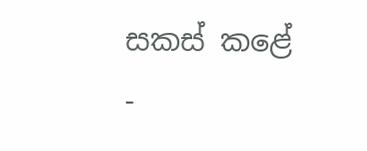සකස් කළේ -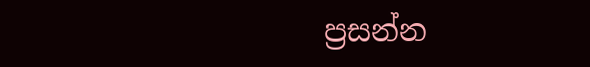ප්‍රසන්න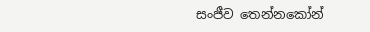සංජීව තෙන්නකෝන්